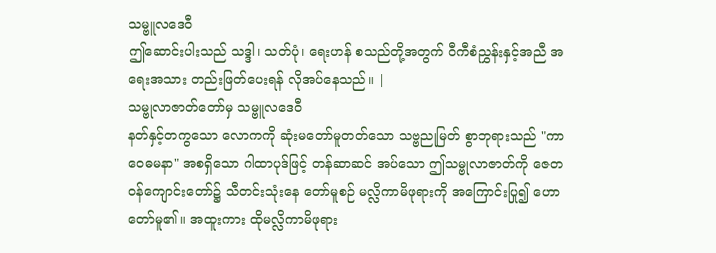သမ္ဗူလဒေဝီ
ဤဆောင်းပါးသည် သဒ္ဒါ၊ သတ်ပုံ၊ ရေးဟန် စသည်တို့အတွက် ဝီကီစံညွှန်းနှင့်အညီ အရေးအသား တည်းဖြတ်ပေးရန် လိုအပ်နေသည်။ |
သမ္ဗုလာဇာတ်တော်မှ သမ္ဗူလဒေဝီ
နတ်နှင့်တကွသော လောကကို ဆုံးမတော်မူတတ်သော သဗ္ဗညုမြတ် စွာဘုရားသည် "ကာ ဝေဓမနာ" အစရှိသော ဂါထာပုဒ်ဖြင့် တန်ဆာဆင် အပ်သော ဤသမ္ဗုလာဇာတ်ကို ဇေတဝန်ကျောင်းတော်၌ သီတင်းသုံးနေ တော်မူစဉ် မလ္လိကာမိဖုရားကို အကြောင်းပြု၍ ဟောတော်မူ၏။ အထူးကား ထိုမလ္လိကာမိဖုရား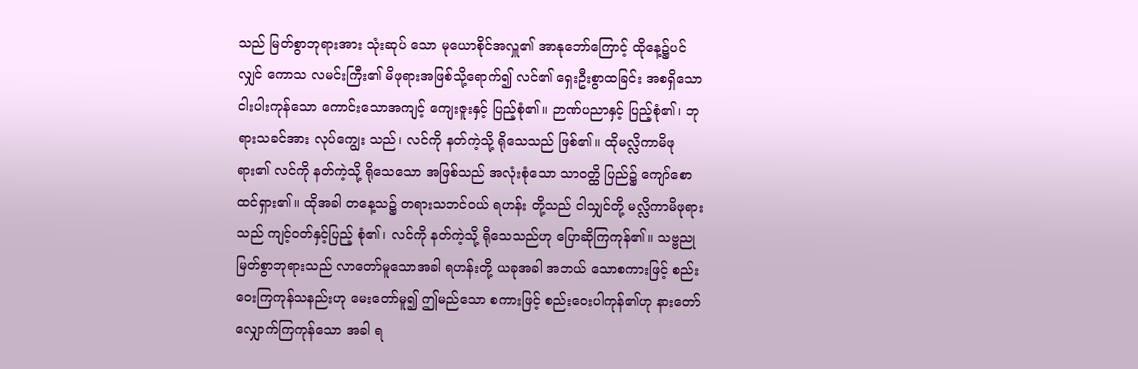သည် မြတ်စွာဘုရားအား သုံးဆုပ် သော မုယောစိုင်အလှူ၏ အာနုဘော်ကြောင့် ထိုနေ့၌ပင်လျှင် ကောသ လမင်းကြီး၏ မိဖုရားအဖြစ်သို့ရောက်၍ လင်၏ ရှေးဦးစွာထခြင်း အစရှိသော ငါးပါးကုန်သော ကောင်းသောအကျင့် ကျေးဇူးနှင့် ပြည့်စုံ၏။ ဉာဏ်ပညာနှင့် ပြည့်စုံ၏၊ ဘုရားသခင်အား လုပ်ကျွေး သည်၊ လင်ကို နတ်ကဲ့သို့ ရိုသေသည် ဖြစ်၏။ ထိုမလ္လိကာမိဖုရား၏ လင်ကို နတ်ကဲ့သို့ ရိုသေသော အဖြစ်သည် အလုံးစုံသော သာဝတ္ထိ ပြည်၌ ကျော်စောထင်ရှား၏။ ထိုအခါ တနေ့သ၌ တရားသဘင်ဝယ် ရဟန်း တို့သည် ငါသျှင်တို့ မလ္လိကာမိဖုရားသည် ကျင့်ဝတ်နှင့်ပြည့် စုံ၏၊ လင်ကို နတ်ကဲ့သို့ ရိုသေသည်ဟု ပြောဆိုကြကုန်၏။ သဗ္ဗညု မြတ်စွာဘုရားသည် လာတော်မူသောအခါ ရဟန်းတို့ ယခုအခါ အဘယ် သောစကားဖြင့် စည်းဝေးကြကုန်သနည်းဟု မေးတော်မူ၍ ဤမည်သော စကားဖြင့် စည်းဝေးပါကုန်၏ဟု နားတော် လျှောက်ကြကုန်သော အခါ ရ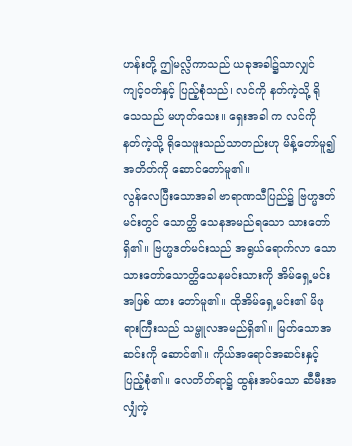ဟန်းတို့ ဤမလ္လိကာသည် ယခုအခါ၌သာလျှင် ကျင့်ဝတ်နှင့် ပြည့်စုံသည်၊ လင်ကို နတ်ကဲ့သို့ ရိုသေသည် မဟုတ်သေး။ ရှေးအခါ က လင်ကို နတ်ကဲ့သို့ ရိုသေဖူးသည်သာတည်းဟု မိန့်တော်မူ၍ အတိတ်ကို ဆောင်တော်မူ၏။
လွန်လေပြီးသောအခါ ဗာရာဏသီပြည်၌ ဗြဟ္မဒတ်မင်းတွင် သောတ္ထိ သေနအမည်ရသော သားတော်ရှိ၏။ ဗြဟ္မဒတ်မင်းသည် အရွယ်ရောက်လာ သော သားတော်သောတ္ထိသေနမင်းသားကို အိမ်ရှေ့မင်းအဖြစ် ထား တော်မူ၏။ ထိုအိမ်ရှေ့မင်း၏ မိဖုရားကြီးသည် သမ္ဗူလအမည်ရှိ၏။ မြတ်သောအဆင်းကို ဆောင်၏။ ကိုယ်အရောင်အဆင်းနှင့် ပြည့်စုံ၏။ လေတိတ်ရာ၌ ထွန်းအပ်သော ဆီမီးအလျှံကဲ့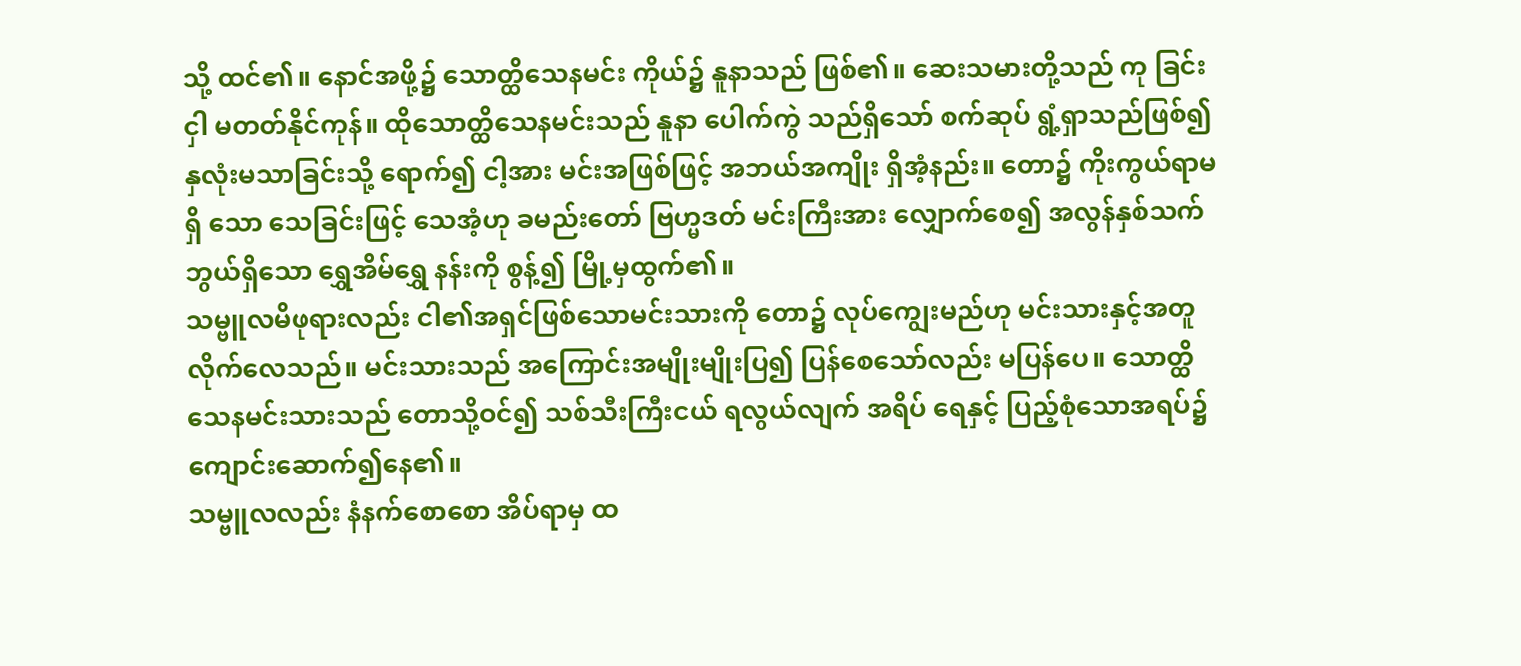သို့ ထင်၏။ နောင်အဖို့၌ သောတ္ထိသေနမင်း ကိုယ်၌ နူနာသည် ဖြစ်၏။ ဆေးသမားတို့သည် ကု ခြင်းငှါ မတတ်နိုင်ကုန်။ ထိုသောတ္ထိသေနမင်းသည် နူနာ ပေါက်ကွဲ သည်ရှိသော် စက်ဆုပ် ရွံ့ရှာသည်ဖြစ်၍ နှလုံးမသာခြင်းသို့ ရောက်၍ ငါ့အား မင်းအဖြစ်ဖြင့် အဘယ်အကျိုး ရှိအံ့နည်း။ တော၌ ကိုးကွယ်ရာမရှိ သော သေခြင်းဖြင့် သေအံ့ဟု ခမည်းတော် ဗြဟ္မဒတ် မင်းကြီးအား လျှောက်စေ၍ အလွန်နှစ်သက်ဘွယ်ရှိသော ရွှေအိမ်ရွှေ နန်းကို စွန့်၍ မြို့မှထွက်၏။
သမ္ဗူလမိဖုရားလည်း ငါ၏အရှင်ဖြစ်သောမင်းသားကို တော၌ လုပ်ကျွေးမည်ဟု မင်းသားနှင့်အတူလိုက်လေသည်။ မင်းသားသည် အကြောင်းအမျိုးမျိုးပြ၍ ပြန်စေသော်လည်း မပြန်ပေ။ သောတ္ထိသေနမင်းသားသည် တောသို့ဝင်၍ သစ်သီးကြီးငယ် ရလွယ်လျက် အရိပ် ရေနှင့် ပြည့်စုံသောအရပ်၌ ကျောင်းဆောက်၍နေ၏။
သမ္ဗူလလည်း နံနက်စောစော အိပ်ရာမှ ထ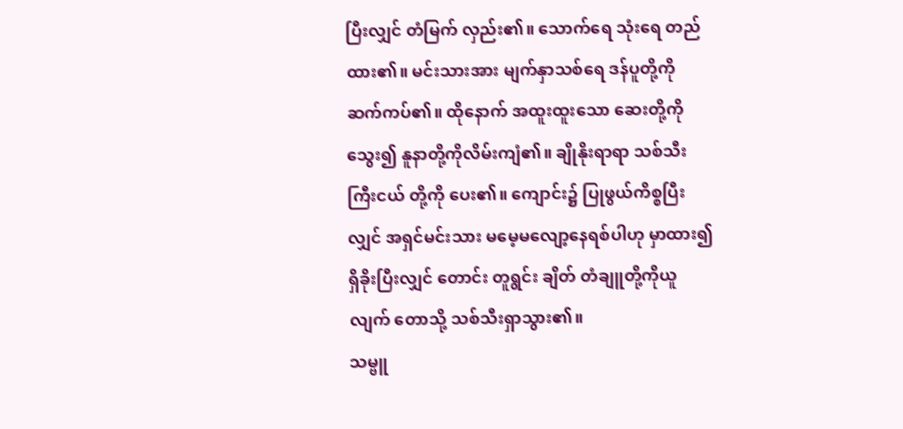ပြီးလျှင် တံမြက် လှည်း၏။ သောက်ရေ သုံးရေ တည်ထား၏။ မင်းသားအား မျက်နှာသစ်ရေ ဒန်ပူတို့ကို ဆက်ကပ်၏။ ထိုနောက် အထူးထူးသော ဆေးတို့ကို သွေး၍ နူနာတို့ကိုလိမ်းကျံ၏။ ချိုနိုးရာရာ သစ်သီးကြီးငယ် တို့ကို ပေး၏။ ကျောင်း၌ ပြုဖွယ်ကိစ္စပြီးလျှင် အရှင်မင်းသား မမေ့မလျော့နေရစ်ပါဟု မှာထား၍ ရှိခိုးပြီးလျှင် တောင်း တူရွင်း ချိတ် တံချူတို့ကိုယူလျက် တောသို့ သစ်သီးရှာသွား၏။
သမ္ဗူ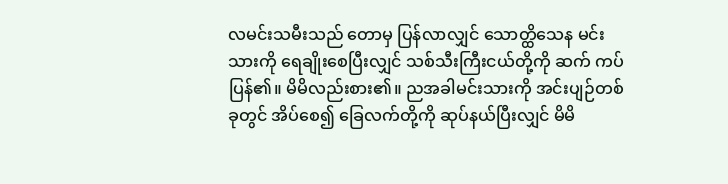လမင်းသမီးသည် တောမှ ပြန်လာလျှင် သောတ္ထိသေန မင်းသားကို ရေချိုးစေပြီးလျှင် သစ်သီးကြီးငယ်တို့ကို ဆက် ကပ်ပြန်၏။ မိမိလည်းစား၏။ ညအခါမင်းသားကို အင်းပျဉ်တစ်ခုတွင် အိပ်စေ၍ ခြေလက်တို့ကို ဆုပ်နယ်ပြီးလျှင် မိမိ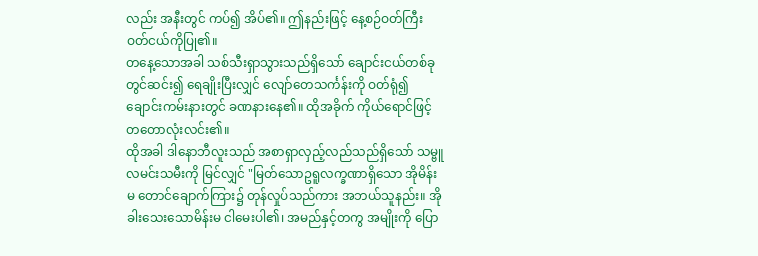လည်း အနီးတွင် ကပ်၍ အိပ်၏။ ဤနည်းဖြင့် နေ့စဉ်ဝတ်ကြီးဝတ်ငယ်ကိုပြု၏။
တနေ့သောအခါ သစ်သီးရှာသွားသည်ရှိသော် ချောင်းငယ်တစ်ခု တွင်ဆင်း၍ ရေချိုးပြီးလျှင် လျော်တေသင်္ကန်းကို ဝတ်ရုံ၍ ချောင်းကမ်းနားတွင် ခဏနားနေ၏။ ထိုအခိုက် ကိုယ်ရောင်ဖြင့် တတောလုံးလင်း၏။
ထိုအခါ ဒါနောဘီလူးသည် အစာရှာလှည့်လည်သည်ရှိသော် သမ္ဗူလမင်းသမီးကို မြင်လျှင် "မြတ်သောဥရူလက္ခဏာရှိသော အိုမိန်းမ တောင်ချောက်ကြား၌ တုန်လှုပ်သည်ကား အဘယ်သူနည်း။ အို ခါးသေးသောမိန်းမ ငါမေးပါ၏၊ အမည်နှင့်တကွ အမျိုးကို ပြော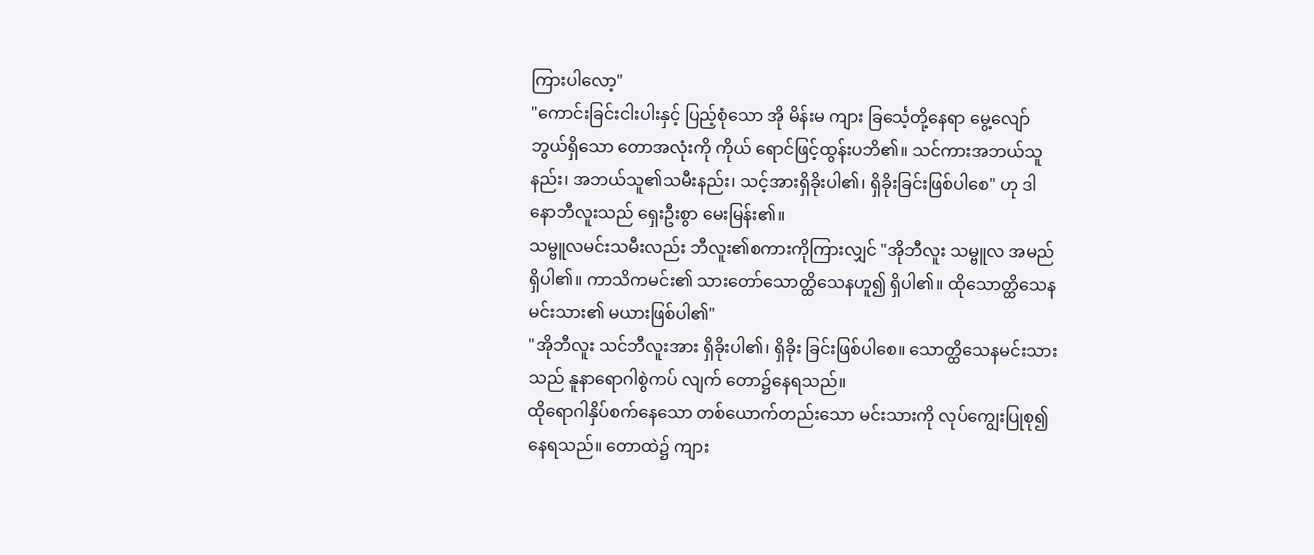ကြားပါလော့"
"ကောင်းခြင်းငါးပါးနှင့် ပြည့်စုံသော အို မိန်းမ ကျား ခြင်္သေ့တို့နေရာ မွေ့လျော်ဘွယ်ရှိသော တောအလုံးကို ကိုယ် ရောင်ဖြင့်ထွန်းပဘိ၏။ သင်ကားအဘယ်သူနည်း၊ အဘယ်သူ၏သမီးနည်း၊ သင့်အားရှိခိုးပါ၏၊ ရှိခိုးခြင်းဖြစ်ပါစေ" ဟု ဒါနောဘီလူးသည် ရှေးဦးစွာ မေးမြန်း၏။
သမ္ဗူလမင်းသမီးလည်း ဘီလူး၏စကားကိုကြားလျှင် "အိုဘီလူး သမ္ဗူလ အမည်ရှိပါ၏။ ကာသိကမင်း၏ သားတော်သောတ္ထိသေနဟူ၍ ရှိပါ၏။ ထိုသောတ္ထိသေနမင်းသား၏ မယားဖြစ်ပါ၏"
"အိုဘီလူး သင်ဘီလူးအား ရှိခိုးပါ၏၊ ရှိခိုး ခြင်းဖြစ်ပါစေ။ သောတ္ထိသေနမင်းသားသည် နူနာရောဂါစွဲကပ် လျက် တော၌နေရသည်။
ထိုရောဂါနှိပ်စက်နေသော တစ်ယောက်တည်းသော မင်းသားကို လုပ်ကျွေးပြုစု၍နေရသည်။ တောထဲ၌ ကျား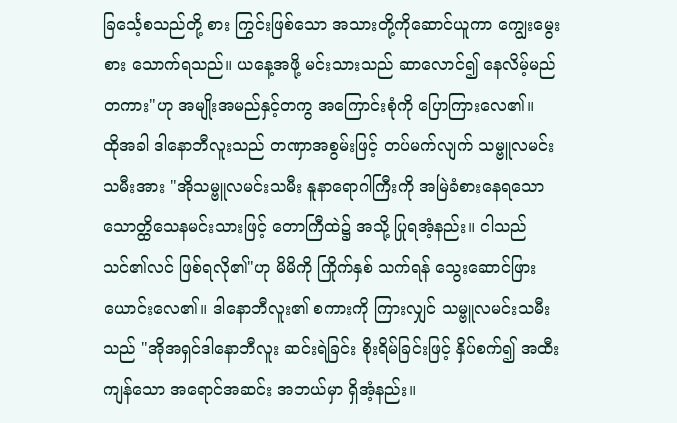ခြင်္သေ့စသည်တို့ စား ကြွင်းဖြစ်သော အသားတို့ကိုဆောင်ယူကာ ကျွေးမွေးစား သောက်ရသည်။ ယနေ့အဖို့ မင်းသားသည် ဆာလောင်၍ နေလိမ့်မည် တကား"ဟု အမျိုးအမည်နှင့်တကွ အကြောင်းစုံကို ပြောကြားလေ၏။
ထိုအခါ ဒါနောဘီလူးသည် တဏှာအစွမ်းဖြင့် တပ်မက်လျက် သမ္ဗူလမင်းသမီးအား "အိုသမ္ဗူလမင်းသမီး နူနာရောဂါကြီးကို အမြဲခံစားနေရသော သောတ္ထိသေနမင်းသားဖြင့် တောကြီထဲ၌ အသို့ ပြုရအံ့နည်း။ ငါသည် သင်၏လင် ဖြစ်ရလို၏"ဟု မိမိကို ကြိုက်နှစ် သက်ရန် သွေးဆောင်ဖြားယောင်းလေ၏။ ဒါနောဘီလူး၏ စကားကို ကြားလျှင် သမ္ဗူလမင်းသမီးသည် "အိုအရှင်ဒါနောဘီလူး ဆင်းရဲခြင်း စိုးရိမ်ခြင်းဖြင့် နှိပ်စက်၍ အထီးကျန်သော အရောင်အဆင်း အဘယ်မှာ ရှိအံ့နည်း။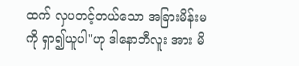ထက် လှပတင့်တယ်သော အခြားမိန်းမကို ရှာ၍ယူပါ"ဟု ဒါနောဘီလူး အား မိ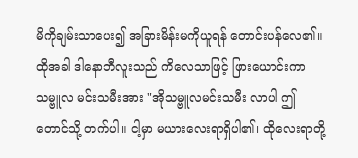မိကိုချမ်းသာပေး၍ အခြားမိန်းမကိုယူရန် တောင်းပန်လေ၏။
ထိုအခါ ဒါနောဘီလူးသည် ကိလေသာဖြင့် ဖြားယောင်းကာ သမ္ဗူလ မင်းသမီးအား "အိုသမ္ဗူလမင်းသမီး လာပါ ဤတောင်သို့ တက်ပါ။ ငါ့မှာ မယားလေးရာရှိပါ၏၊ ထိုလေးရာတို့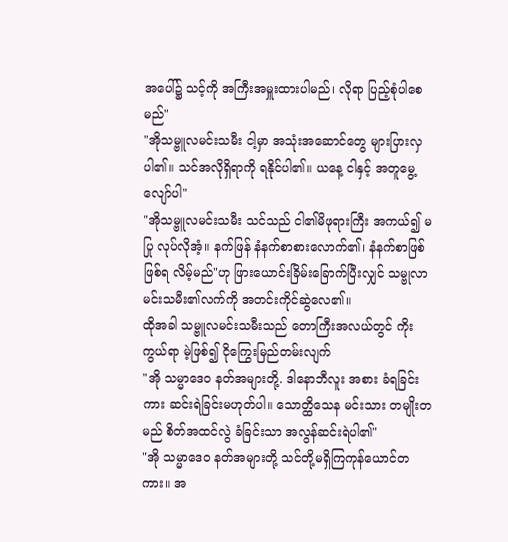အပေါ်၌ သင့်ကို အကြီးအမှူးထားပါမည်၊ လိုရာ ပြည့်စုံပါစေမည်"
"အိုသမ္ဗူလမင်းသမီး ငါ့မှာ အသုံးအဆောင်တွေ များပြားလှ ပါ၏။ သင်အလိုရှိရာကို ရနိုင်ပါ၏။ ယနေ့ ငါနှင့် အတူမွေ့လျော်ပါ"
"အိုသမ္ဗူလမင်းသမီး သင်သည် ငါ၏မိဖုရားကြီး အကယ်၍ မပြု လုပ်လိုအံ့။ နက်ဖြန် နံနက်စာစားလောက်၏၊ နံနက်စာဖြစ်ဖြစ်ရ လိမ့်မည်"ဟု ဖြားယောင်းခြိမ်းခြောက်ပြီးလျှင် သမ္ဗုလာ မင်းသမီး၏လက်ကို အတင်းကိုင်ဆွဲလေ၏။
ထိုအခါ သမ္ဗူလမင်းသမီးသည် တောကြီးအလယ်တွင် ကိုးကွယ်ရာ မဲ့ဖြစ်၍ ငိုကြွေးမြည်တမ်းလျက်
"အို သမ္မာဒေဝ နတ်အများတို့. ဒါနောဘီလူး အစား ခံရခြင်းကား ဆင်းရဲခြင်းမဟုတ်ပါ။ သောတ္ထိသေန မင်းသား တမျိုးတမည် စိတ်အထင်လွဲ ခံခြင်းသာ အလွန်ဆင်းရဲပါ၏"
"အို သမ္မာဒေဝ နတ်အများတို့ သင်တို့မရှိကြကုန်ယောင်တကား။ အ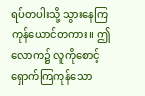ရပ်တပါးသို့ သွားနေကြကုန်ယောင်တကား။ ဤလောက၌ လူကိုစောင့် ရှောက်ကြကုန်သော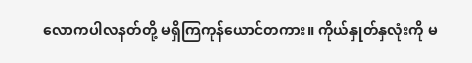လောကပါလနတ်တို့ မရှိကြကုန်ယောင်တကား။ ကိုယ်နှုတ်နှလုံးကို မ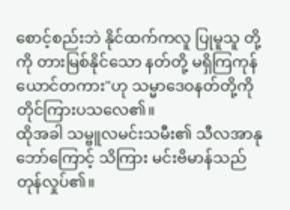စောင့်စည်းဘဲ နိုင်ထက်ကလူ ပြုမူသူ တို့ကို တားမြစ်နိုင်သော နတ်တို့ မရှိကြကုန်ယောင်တကား"ဟု သမ္မာဒေဝနတ်တို့ကို တိုင်ကြားပသလေ၏။
ထိုအခါ သမ္ဗူလမင်းသမီး၏ သီလအာနုဘော်ကြောင့် သိကြား မင်းဗိမာန်သည် တုန်လှုပ်၏။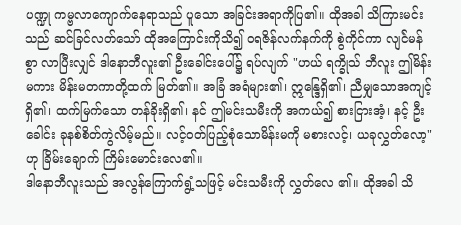ပဏ္ဍု ကမ္ဗလာကျောက်နေရာသည် ပူသော အခြင်းအရာကိုပြ၏။ ထိုအခါ သိကြားမင်းသည် ဆင်ခြင်လတ်သော် ထိုအကြောင်းကိုသိ၍ ဝရဇိန်လက်နက်ကို စွဲကိုင်ကာ လျင်ဲမန်စွာ လာပြီးလျှင် ဒါနောဘီလူး၏ ဦးခေါင်းပေါ်၌ ရပ်လျက် "ဟယ် ရက္ခိုသ် ဘီလူး ဤမိန်းမကား မိန်းမတကာတို့ထက် မြတ်၏။ အခြံ အရံများ၏၊ ဣန္ဒြေရှိ၏၊ ညီမျှသောအကျင့်ရှိ၏၊ ထက်မြက်သော တန်ခိုးရှိ၏၊ နင် ဤမင်းသမီးကို အကယ်၍ စားငြားအံ့၊ နင့် ဦးခေါင်း ခုနစ်စိတ်ကွဲလိမ့်မည်။ လင့်ဝတ်ပြည့်စုံသောမိန်းမကို မစားလင့်၊ ယခုလွှတ်လော့"ဟု ခြိမ်းချောက် ကြိမ်းမောင်းလေ၏။
ဒါနောဘီလူးသည် အလွန်ကြောက်ရွံ့သဖြင့် မင်းသမီးကို လွှတ်လေ ၏။ ထိုအခါ သိ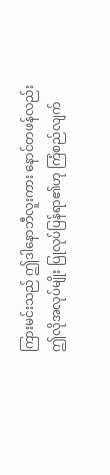ကြားမင်းသည် ဤဒါနောဘီလူးကား နောင်တဖန်လည်း ဤလိုအလုပ်မျိုး ပြုလုပ်ပြန်ရာ၏ဟု ကြံစည်လျက်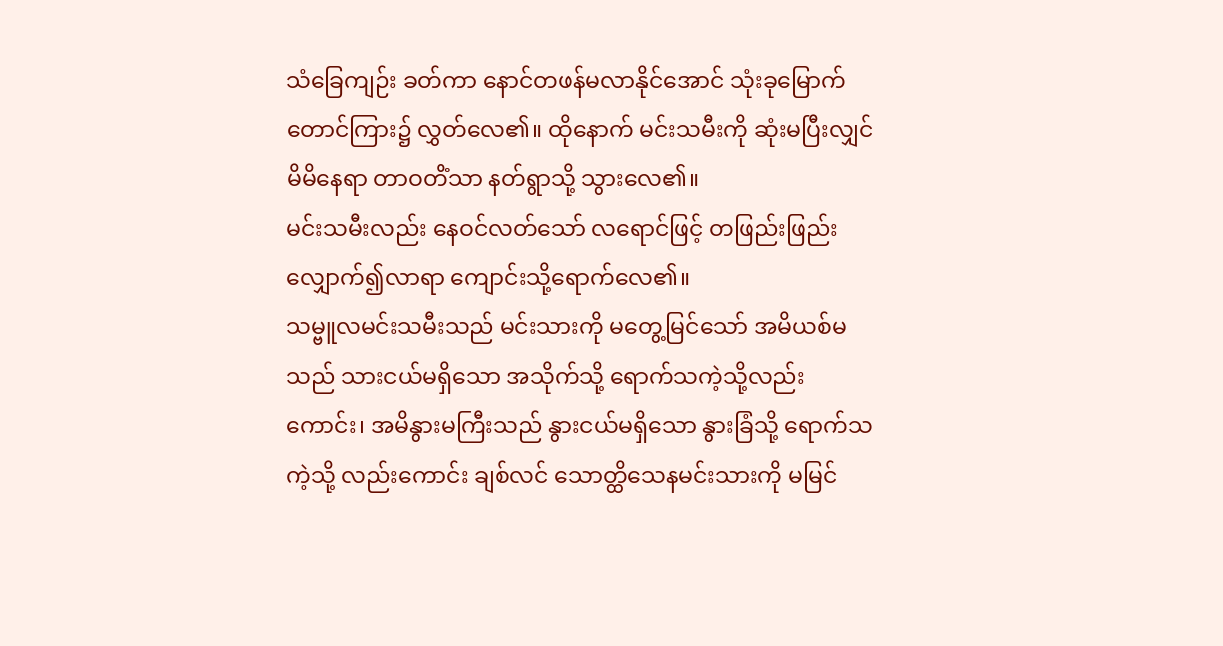သံခြေကျဉ်း ခတ်ကာ နောင်တဖန်မလာနိုင်အောင် သုံးခုမြောက်တောင်ကြား၌ လွှတ်လေ၏။ ထိုနောက် မင်းသမီးကို ဆုံးမပြီးလျှင် မိမိနေရာ တာဝတိံသာ နတ်ရွာသို့ သွားလေ၏။
မင်းသမီးလည်း နေဝင်လတ်သော် လရောင်ဖြင့် တဖြည်းဖြည်း လျှောက်၍လာရာ ကျောင်းသို့ရောက်လေ၏။
သမ္ဗူလမင်းသမီးသည် မင်းသားကို မတွေ့မြင်သော် အမိယစ်မသည် သားငယ်မရှိသော အသိုက်သို့ ရောက်သကဲ့သို့လည်းကောင်း၊ အမိနွားမကြီးသည် နွားငယ်မရှိသော နွားခြံသို့ ရောက်သကဲ့သို့ လည်းကောင်း ချစ်လင် သောတ္ထိသေနမင်းသားကို မမြင်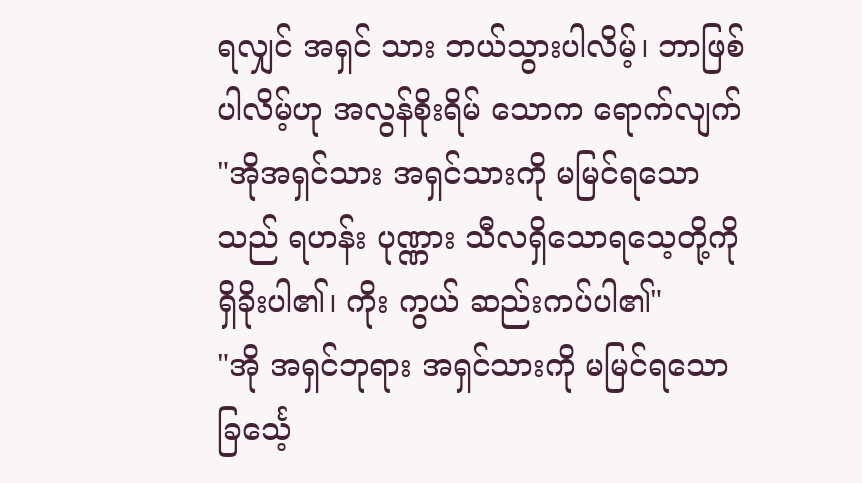ရလျှင် အရှင် သား ဘယ်သွားပါလိမ့်၊ ဘာဖြစ်ပါလိမ့်ဟု အလွန်စိုးရိမ် သောက ရောက်လျက် "အိုအရှင်သား အရှင်သားကို မမြင်ရသော သည် ရဟန်း ပုဏ္ဏား သီလရှိသောရသေ့တို့ကို ရှိခိုးပါ၏၊ ကိုး ကွယ် ဆည်းကပ်ပါ၏"
"အို အရှင်ဘုရား အရှင်သားကို မမြင်ရသော ခြင်္သေ့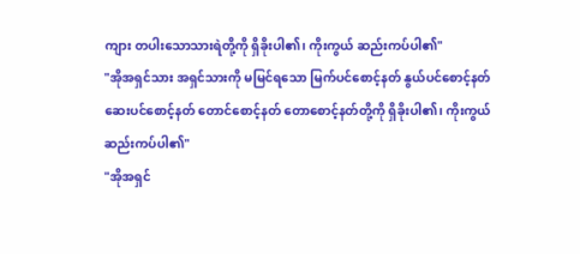ကျား တပါးသောသားရဲတို့ကို ရှိခိုးပါ၏၊ ကိုးကွယ် ဆည်းကပ်ပါ၏"
"အိုအရှင်သား အရှင်သားကို မမြင်ရသော မြက်ပင်စောင့်နတ် နွယ်ပင်စောင့်နတ် ဆေးပင်စောင့်နတ် တောင်စောင့်နတ် တောစောင့်နတ်တို့ကို ရှိခိုးပါ၏၊ ကိုးကွယ်ဆည်းကပ်ပါ၏"
"အိုအရှင်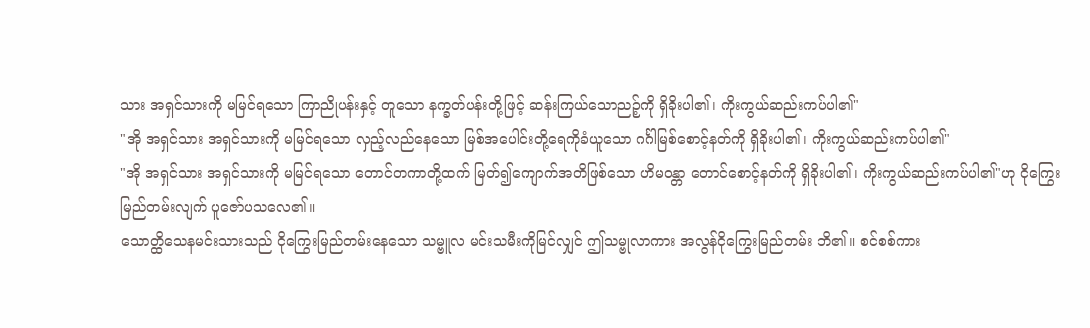သား အရှင်သားကို မမြင်ရသော ကြာညိုပန်းနှင့် တူသော နက္ခတ်ပန်းတို့ဖြင့် ဆန်းကြယ်သောညဉ့်ကို ရှိခိုးပါ၏၊ ကိုးကွယ်ဆည်းကပ်ပါ၏"
"အို အရှင်သား အရှင်သားကို မမြင်ရသော လှည့်လည်နေသော မြစ်အပေါင်းတို့ရေကိုခံယူသော ဂင်္ဂါမြစ်စောင့်နတ်ကို ရှိခိုးပါ၏၊ ကိုးကွယ်ဆည်းကပ်ပါ၏"
"အို အရှင်သား အရှင်သားကို မမြင်ရသော တောင်တကာတို့ထက် မြတ်၍ကျောက်အတိဖြစ်သော ဟိမဝန္တာ တောင်စောင့်နတ်ကို ရှိခိုးပါ၏၊ ကိုးကွယ်ဆည်းကပ်ပါ၏"ဟု ငိုကြွေးမြည်တမ်းလျက် ပူဇော်ပသလေ၏။
သောတ္ထိသေနမင်းသားသည် ငိုကြွေးမြည်တမ်းနေသော သမ္ဗူလ မင်းသမီးကိုမြင်လျှင် ဤသမ္ဗုလာကား အလွန်ငိုကြွေးမြည်တမ်း ဘိ၏။ စင်စစ်ကား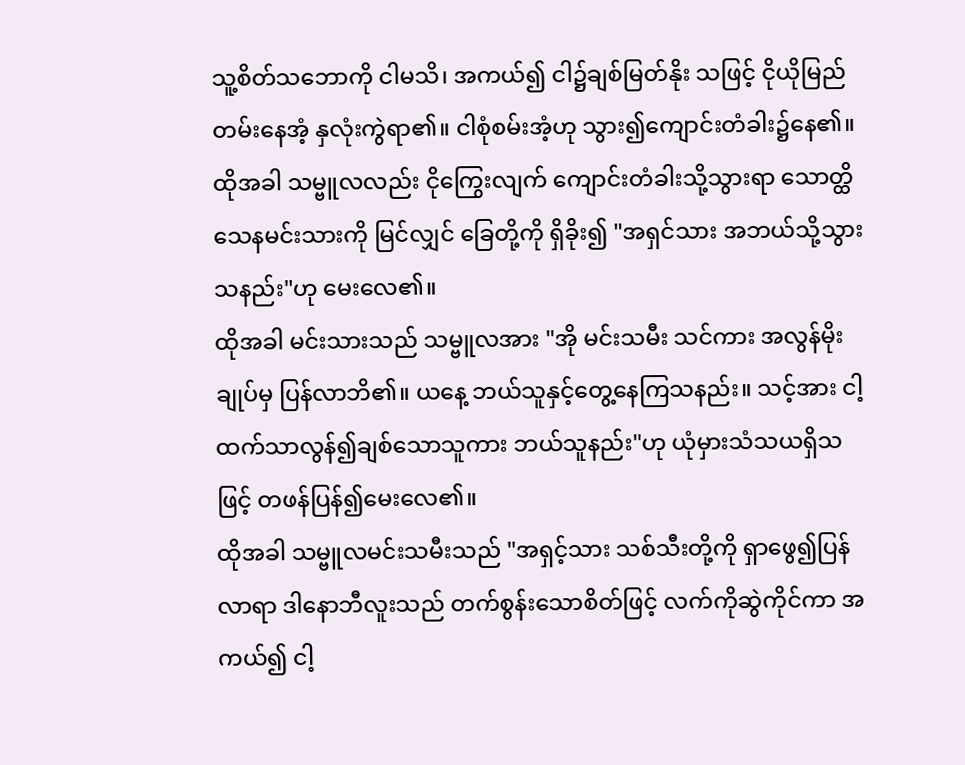သူ့စိတ်သဘောကို ငါမသိ၊ အကယ်၍ ငါ၌ချစ်မြတ်နိုး သဖြင့် ငိုယိုမြည်တမ်းနေအံ့ နှလုံးကွဲရာ၏။ ငါစုံစမ်းအံ့ဟု သွား၍ကျောင်းတံခါး၌နေ၏။ ထိုအခါ သမ္ဗူလလည်း ငိုကြွေးလျက် ကျောင်းတံခါးသို့သွားရာ သောတ္ထိသေနမင်းသားကို မြင်လျှင် ခြေတို့ကို ရှိခိုး၍ "အရှင်သား အဘယ်သို့သွားသနည်း"ဟု မေးလေ၏။
ထိုအခါ မင်းသားသည် သမ္ဗူလအား "အို မင်းသမီး သင်ကား အလွန်မိုးချုပ်မှ ပြန်လာဘိ၏။ ယနေ့ ဘယ်သူနှင့်တွေ့နေကြသနည်း။ သင့်အား ငါ့ထက်သာလွန်၍ချစ်သောသူကား ဘယ်သူနည်း"ဟု ယုံမှားသံသယရှိသဖြင့် တဖန်ပြန်၍မေးလေ၏။
ထိုအခါ သမ္ဗူလမင်းသမီးသည် "အရှင့်သား သစ်သီးတို့ကို ရှာဖွေ၍ပြန်လာရာ ဒါနောဘီလူးသည် တက်စွန်းသောစိတ်ဖြင့် လက်ကိုဆွဲကိုင်ကာ အကယ်၍ ငါ့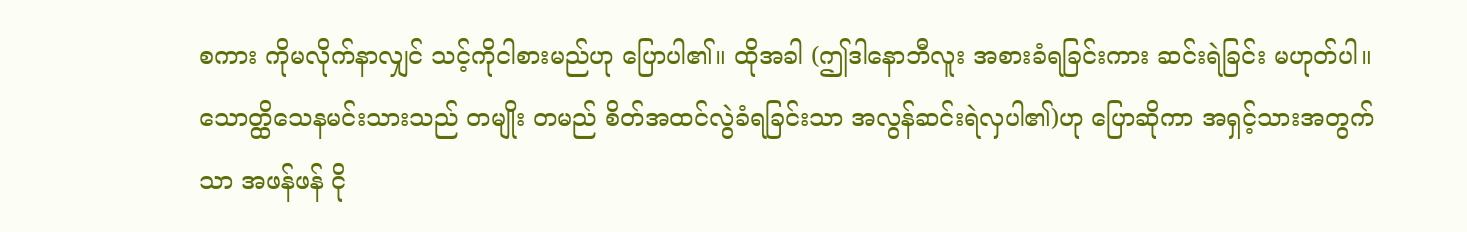စကား ကိုမလိုက်နာလျှင် သင့်ကိုငါစားမည်ဟု ပြောပါ၏။ ထိုအခါ (ဤဒါနောဘီလူး အစားခံရခြင်းကား ဆင်းရဲခြင်း မဟုတ်ပါ။ သောတ္ထိသေနမင်းသားသည် တမျိုး တမည် စိတ်အထင်လွဲခံရခြင်းသာ အလွန်ဆင်းရဲလှပါ၏)ဟု ပြောဆိုကာ အရှင့်သားအတွက်သာ အဖန်ဖန် ငို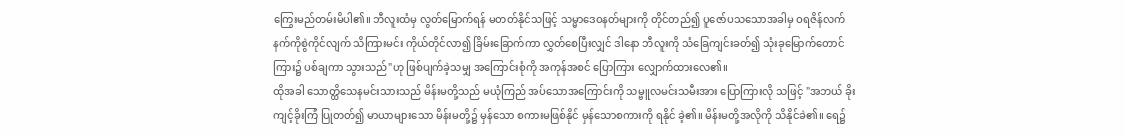ကြွေးမည်တမ်းမိပါ၏။ ဘီလူးထံမှ လွတ်မြောက်ရန် မတတ်နိုင်သဖြင့် သမ္မာဒေဝနတ်များကို တိုင်တည်၍ ပူဇော်ပသသောအခါမှ ဝရဇိန်လက်နက်ကိုစွဲကိုင်လျက် သိကြားမင်း ကိုယ်တိုင်လာ၍ ခြိမ်းခြောက်ကာ လွှတ်စေပြီးလျှင် ဒါနော ဘီလူးကို သံခြေကျင်းခတ်၍ သုံးခုမြောက်တောင်ကြား၌ ပစ်ချကာ သွားသည်"ဟု ဖြစ်ပျက်ခဲ့သမျှ အကြောင်းစုံကို အကုန်အစင် ပြောကြား လျှောက်ထားလေ၏။
ထိုအခါ သောတ္ထိသေနမင်းသားသည် မိန်းမတို့သည် မယုံကြည် အပ်သောအကြောင်းကို သမ္ဗူလမင်းသမီးအား ပြောကြားလို သဖြင့် "အဘယ် ခိုးကျင့်ခိုးကြံ ပြုတတ်၍ မာယာများသော မိန်းမတို့၌ မှန်သော စကားမဖြစ်နိုင် မှန်သောစကားကို ရနိုင် ခဲ့၏။ မိန်းမတို့အလိုကို သိနိုင်ခဲ၏။ ရေ၌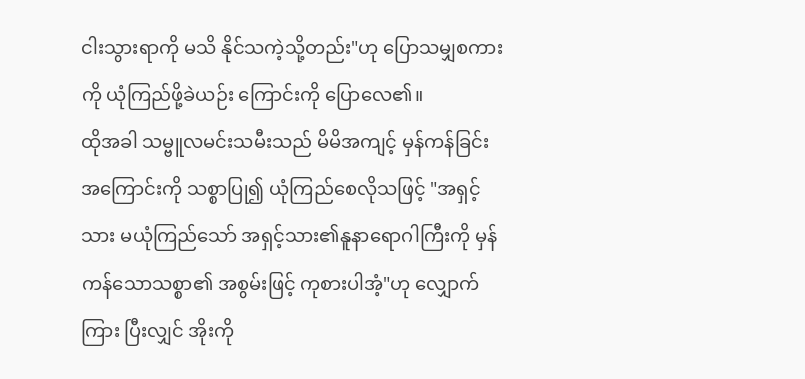ငါးသွားရာကို မသိ နိုင်သကဲ့သို့တည်း"ဟု ပြောသမျှစကားကို ယုံကြည်ဖို့ခဲယဉ်း ကြောင်းကို ပြောလေ၏။
ထိုအခါ သမ္ဗူလမင်းသမီးသည် မိမိအကျင့် မှန်ကန်ခြင်း အကြောင်းကို သစ္စာပြု၍ ယုံကြည်စေလိုသဖြင့် "အရှင့်သား မယုံကြည်သော် အရှင့်သား၏နူနာရောဂါကြီးကို မှန်ကန်သောသစ္စာ၏ အစွမ်းဖြင့် ကုစားပါအံ့"ဟု လျှောက်ကြား ပြီးလျှင် အိုးကို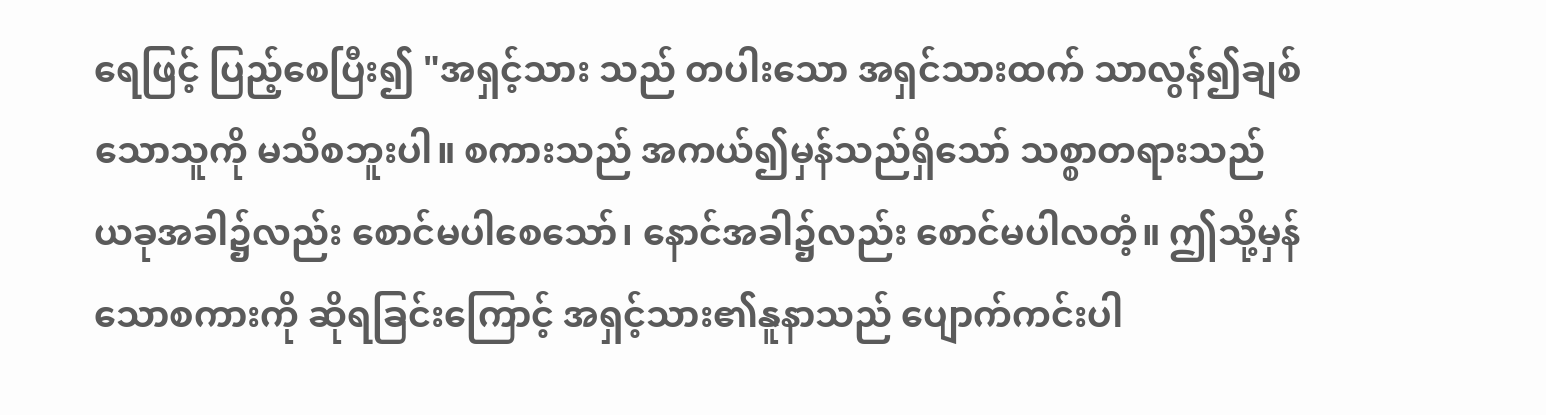ရေဖြင့် ပြည့်စေပြီး၍ "အရှင့်သား သည် တပါးသော အရှင်သားထက် သာလွန်၍ချစ်သောသူကို မသိစဘူးပါ။ စကားသည် အကယ်၍မှန်သည်ရှိသော် သစ္စာတရားသည် ယခုအခါ၌လည်း စောင်မပါစေသော်၊ နောင်အခါ၌လည်း စောင်မပါလတံ့။ ဤသို့မှန်သောစကားကို ဆိုရခြင်းကြောင့် အရှင့်သား၏နူနာသည် ပျောက်ကင်းပါ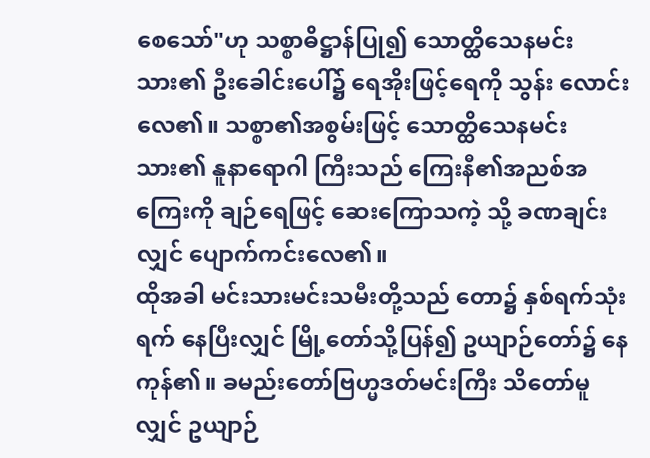စေသော်"ဟု သစ္စာဓိဋ္ဌာန်ပြု၍ သောတ္ထိသေနမင်းသား၏ ဦးခေါင်းပေါ်၌ ရေအိုးဖြင့်ရေကို သွန်း လောင်းလေ၏။ သစ္စာ၏အစွမ်းဖြင့် သောတ္ထိသေနမင်းသား၏ နူနာရောဂါ ကြီးသည် ကြေးနီ၏အညစ်အကြေးကို ချဉ်ရေဖြင့် ဆေးကြောသကဲ့ သို့ ခဏချင်းလျှင် ပျောက်ကင်းလေ၏။
ထိုအခါ မင်းသားမင်းသမီးတို့သည် တော၌ နှစ်ရက်သုံးရက် နေပြီးလျှင် မြို့တော်သို့ပြန်၍ ဥယျာဉ်တော်၌ နေကုန်၏။ ခမည်းတော်ဗြဟ္မဒတ်မင်းကြီး သိတော်မူလျှင် ဥယျာဉ်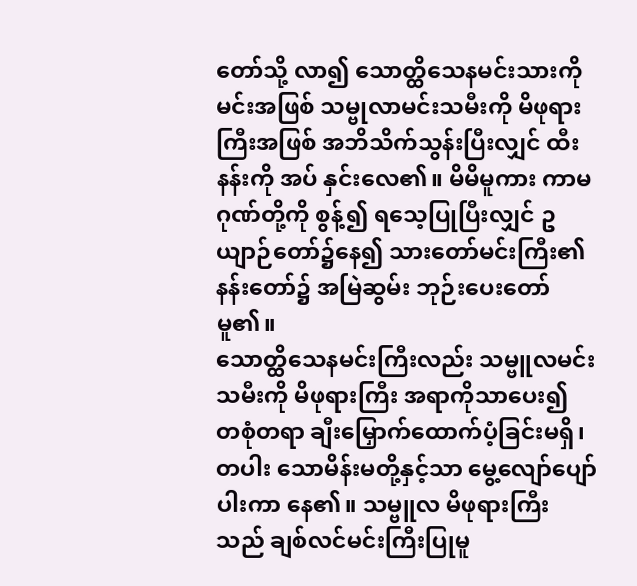တော်သို့ လာ၍ သောတ္ထိသေနမင်းသားကို မင်းအဖြစ် သမ္ဗုလာမင်းသမီးကို မိဖုရားကြီးအဖြစ် အဘိသိက်သွန်းပြီးလျှင် ထီးနန်းကို အပ် နှင်းလေ၏။ မိမိမူကား ကာမဂုဏ်တို့ကို စွန့်၍ ရသေ့ပြုပြီးလျှင် ဥယျာဉ်တော်၌နေ၍ သားတော်မင်းကြီး၏နန်းတော်၌ အမြဲဆွမ်း ဘုဉ်းပေးတော်မူ၏။
သောတ္ထိသေနမင်းကြီးလည်း သမ္ဗူလမင်းသမီးကို မိဖုရားကြီး အရာကိုသာပေး၍ တစုံတရာ ချီးမြှောက်ထောက်ပံ့ခြင်းမရှိ၊ တပါး သောမိန်းမတို့နှင့်သာ မွေ့လျော်ပျော်ပါးကာ နေ၏။ သမ္ဗူလ မိဖုရားကြီးသည် ချစ်လင်မင်းကြီးပြုမူ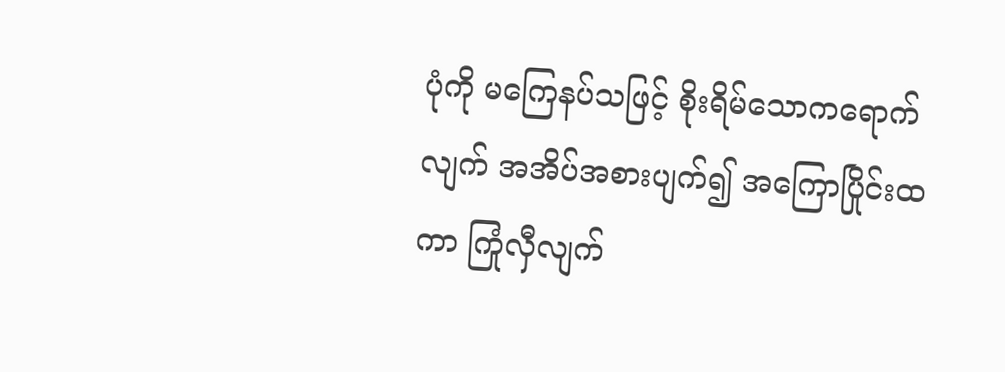ပုံကို မကြေနပ်သဖြင့် စိုးရိမ်သောကရောက်လျက် အအိပ်အစားပျက်၍ အကြောပြိုင်းထကာ ကြုံလှီလျက်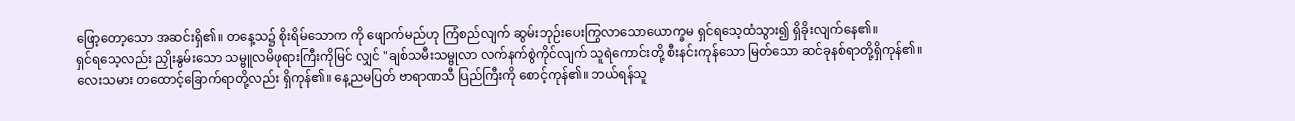ဖြော့တော့သော အဆင်းရှိ၏။ တနေ့သ၌ စိုးရိမ်သောက ကို ဖျောက်မည်ဟု ကြံစည်လျက် ဆွမ်းဘုဉ်းပေးကြွလာသောယောက္ခမ ရှင်ရသေ့ထံသွား၍ ရှိခိုးလျက်နေ၏။
ရှင်ရသေ့လည်း ညှိုးနွမ်းသော သမ္ဗူလမိဖုရားကြီးကိုမြင် လျှင် "ချစ်သမီးသမ္ဗုလာ လက်နက်စွဲကိုင်လျက် သူရဲကောင်းတို့ စီးနင်းကုန်သော မြတ်သော ဆင်ခုနစ်ရာတို့ရှိကုန်၏။ လေးသမား တထောင့်ခြောက်ရာတို့လည်း ရှိကုန်၏။ နေ့ညမပြတ် ဗာရာဏသီ ပြည်ကြီးကို စောင့်ကုန်၏။ ဘယ်ရန်သူ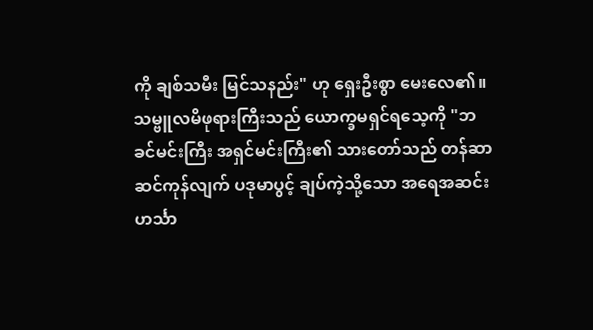ကို ချစ်သမီး မြင်သနည်း" ဟု ရှေးဦးစွာ မေးလေ၏။
သမ္ဗူလမိဖုရားကြီးသည် ယောက္ခမရှင်ရသေ့ကို "ဘခင်မင်းကြီး အရှင်မင်းကြီး၏ သားတော်သည် တန်ဆာဆင်ကုန်လျက် ပဒုမာပွင့် ချပ်ကဲ့သို့သော အရေအဆင်း ဟင်္သာ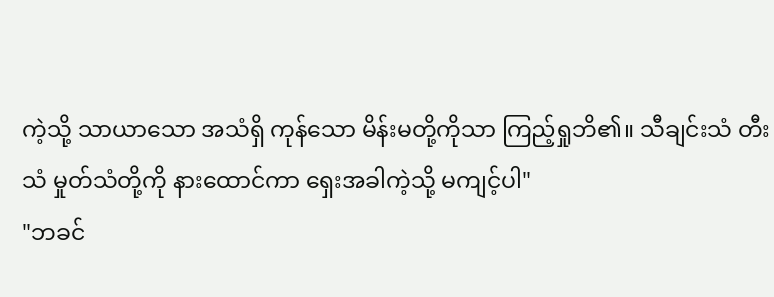ကဲ့သို့ သာယာသော အသံရှိ ကုန်သော မိန်းမတို့ကိုသာ ကြည့်ရှုဘိ၏။ သီချင်းသံ တီးသံ မှုတ်သံတို့ကို နားထောင်ကာ ရှေးအခါကဲ့သို့ မကျင့်ပါ"
"ဘခင်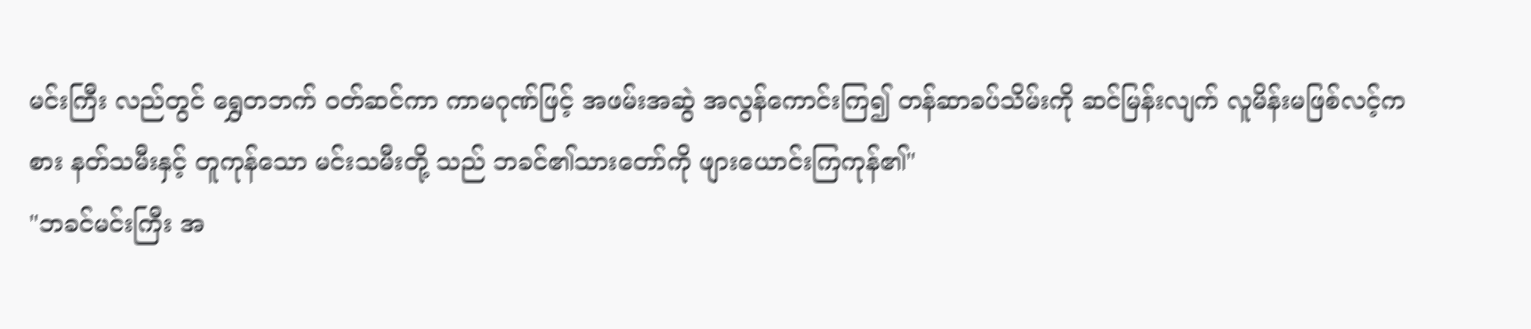မင်းကြီး လည်တွင် ရွှေတဘက် ဝတ်ဆင်ကာ ကာမဂုဏ်ဖြင့် အဖမ်းအဆွဲ အလွန်ကောင်းကြ၍ တန်ဆာခပ်သိမ်းကို ဆင်မြန်းလျက် လူမိန်းမဖြစ်လင့်ကစား နတ်သမီးနှင့် တူကုန်သော မင်းသမီးတို့ သည် ဘခင်၏သားတော်ကို ဖျားယောင်းကြကုန်၏"
"ဘခင်မင်းကြီး အ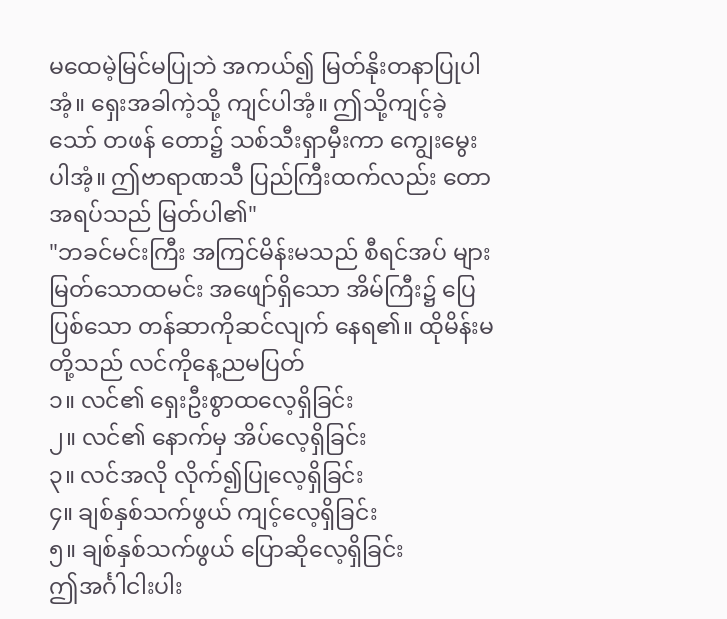မထေမဲ့မြင်မပြုဘဲ အကယ်၍ မြတ်နိုးတနာပြုပါအံ့။ ရှေးအခါကဲ့သို့ ကျင်ပါအံ့။ ဤသို့ကျင့်ခဲ့သော် တဖန် တော၌ သစ်သီးရှာမှီးကာ ကျွေးမွေးပါအံ့။ ဤဗာရာဏသီ ပြည်ကြီးထက်လည်း တောအရပ်သည် မြတ်ပါ၏"
"ဘခင်မင်းကြီး အကြင်မိန်းမသည် စီရင်အပ် များမြတ်သောထမင်း အဖျော်ရှိသော အိမ်ကြီး၌ ပြေပြစ်သော တန်ဆာကိုဆင်လျက် နေရ၏။ ထိုမိန်းမတို့သည် လင်ကိုနေ့ညမပြတ်
၁။ လင်၏ ရှေးဦးစွာထလေ့ရှိခြင်း
၂။ လင်၏ နောက်မှ အိပ်လေ့ရှိခြင်း
၃။ လင်အလို လိုက်၍ပြုလေ့ရှိခြင်း
၄။ ချစ်နှစ်သက်ဖွယ် ကျင့်လေ့ရှိခြင်း
၅။ ချစ်နှစ်သက်ဖွယ် ပြောဆိုလေ့ရှိခြင်း
ဤအင်္ဂါငါးပါး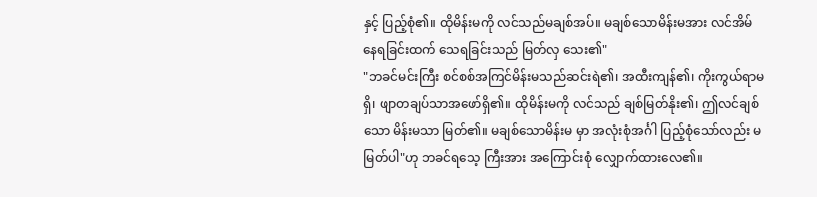နှင့် ပြည့်စုံ၏။ ထိုမိန်းမကို လင်သည်မချစ်အပ်။ မချစ်သောမိန်းမအား လင်အိမ်နေရခြင်းထက် သေရခြင်းသည် မြတ်လှ သေး၏"
"ဘခင်မင်းကြီး စင်စစ်အကြင်မိန်းမသည်ဆင်းရဲ၏၊ အထီးကျန်၏၊ ကိုးကွယ်ရာမရှိ၊ ဖျာတချပ်သာအဖော်ရှိ၏။ ထိုမိန်းမကို လင်သည် ချစ်မြတ်နိုး၏၊ ဤလင်ချစ်သော မိန်းမသာ မြတ်၏။ မချစ်သောမိန်းမ မှာ အလုံးစုံအင်္ဂါ ပြည့်စုံသော်လည်း မမြတ်ပါ"ဟု ဘခင်ရသေ့ ကြီးအား အကြောင်းစုံ လျှောက်ထားလေ၏။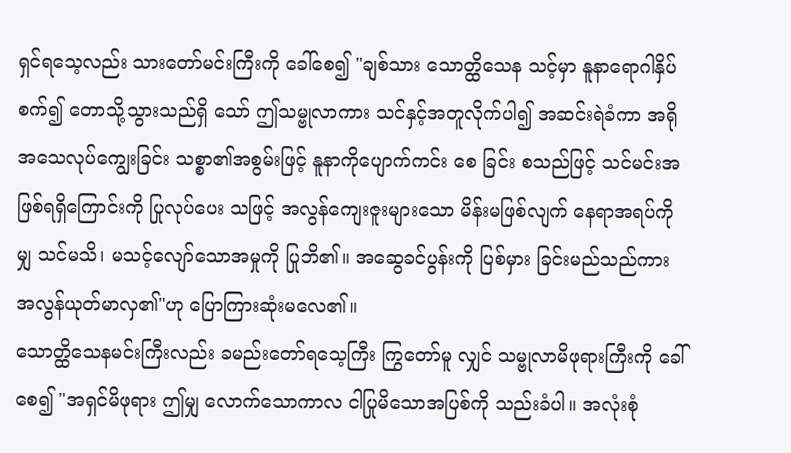ရှင်ရသေ့လည်း သားတော်မင်းကြီးကို ခေါ်စေ၍ "ချစ်သား သောတ္ထိသေန သင့်မှာ နူနာရောဂါနှိပ်စက်၍ တောသို့သွားသည်ရှိ သော် ဤသမ္ဗုလာကား သင်နှင့်အတူလိုက်ပါ၍ အဆင်းရဲခံကာ အရို အသေလုပ်ကျွေးခြင်း သစ္စာ၏အစွမ်းဖြင့် နူနာကိုပျောက်ကင်း စေ ခြင်း စသည်ဖြင့် သင်မင်းအဖြစ်ရရှိကြောင်းကို ပြုလုပ်ပေး သဖြင့် အလွန်ကျေးဇူးများသော မိန်းမဖြစ်လျက် နေရာအရပ်ကိုမျှ သင်မသိ၊ မသင့်လျော်သောအမှုကို ပြုဘိ၏။ အဆွေခင်ပွန်းကို ပြစ်မှား ခြင်းမည်သည်ကား အလွန်ယုတ်မာလှ၏"ဟု ပြောကြားဆုံးမလေ၏။
သောတ္ထိသေနမင်းကြီးလည်း ခမည်းတော်ရသေ့ကြီး ကြွတော်မူ လျှင် သမ္ဗုလာမိဖုရားကြီးကို ခေါ်စေ၍ "အရှင်မိဖုရား ဤမျှ လောက်သောကာလ ငါပြုမိသောအပြစ်ကို သည်းခံပါ။ အလုံးစုံ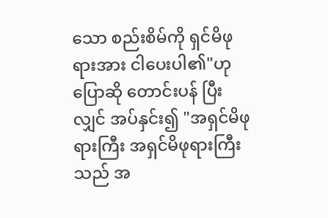သော စည်းစိမ်ကို ရှင်မိဖုရားအား ငါပေးပါ၏"ဟု ပြောဆို တောင်းပန် ပြီးလျှင် အပ်နှင်း၍ "အရှင်မိဖုရားကြီး အရှင်မိဖုရားကြီး သည် အ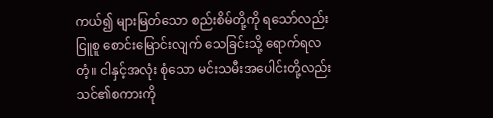ကယ်၍ များမြတ်သော စည်းစိမ်တို့ကို ရသော်လည်း ငြူစူ စောင်းမြောင်းလျက် သေခြင်းသို့ ရောက်ရလတံ့။ ငါနှင့်အလုံး စုံသော မင်းသမီးအပေါင်းတို့လည်း သင်၏စကားကို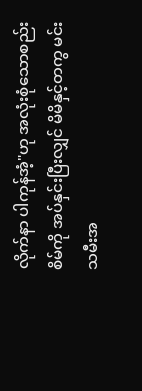လိုက်နာ ပါကုန်အံ့"ဟု အလုံးစုံသောစည်းစိမ်ကို အပ်နှင်းပြီးလျှင် မိမိနှင့်တကွ မင်းသမီးအ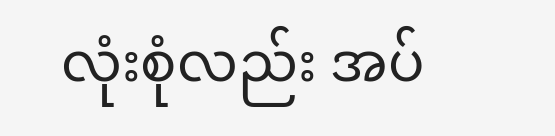လုံးစုံလည်း အပ်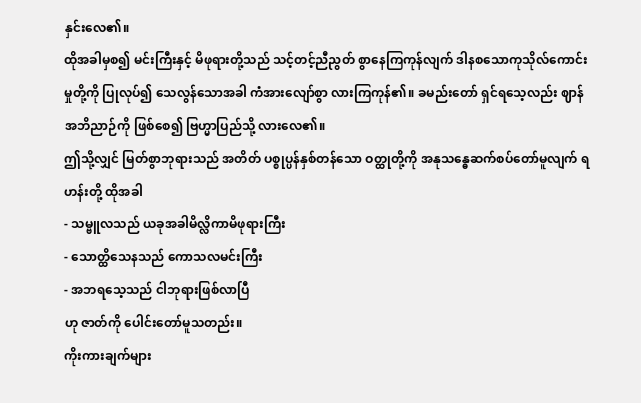နှင်းလေ၏။
ထိုအခါမှစ၍ မင်းကြီးနှင့် မိဖုရားတို့သည် သင့်တင့်ညီညွတ် စွာနေကြကုန်လျက် ဒါနစသောကုသိုလ်ကောင်းမှုတို့ကို ပြုလုပ်၍ သေလွန်သောအခါ ကံအားလျော်စွာ လားကြကုန်၏။ ခမည်းတော် ရှင်ရသေ့လည်း ဈာန်အဘိညာဉ်ကို ဖြစ်စေ၍ ဗြဟ္မာပြည်သို့ လားလေ၏။
ဤသို့လျှင် မြတ်စွာဘုရားသည် အတိတ် ပစ္စုပ္ပန်နှစ်တန်သော ဝတ္ထုတို့ကို အနုသန္ဓေဆက်စပ်တော်မူလျက် ရဟန်းတို့ ထိုအခါ
- သမ္ဗူလသည် ယခုအခါမိလ္လိကာမိဖုရားကြီး
- သောတ္ထိသေနသည် ကောသလမင်းကြီး
- အဘရသေ့သည် ငါဘုရားဖြစ်လာပြီ
ဟု ဇာတ်ကို ပေါင်းတော်မူသတည်း။
ကိုးကားချက်များ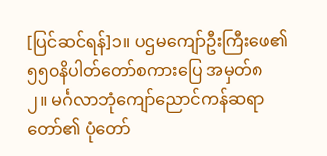[ပြင်ဆင်ရန်]၁။ ပဌမကျော်ဦးကြီးဖေ၏ ၅၅၀နိပါတ်တော်စကားပြေ အမှတ်၈
၂။ မင်္ဂလာဘုံကျော်ညောင်ကန်ဆရာတော်၏ ပုံတော်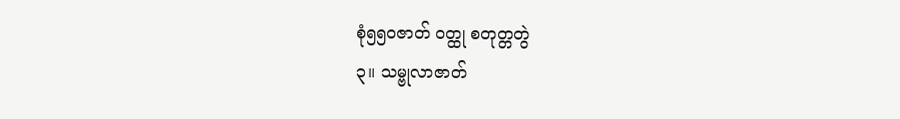စုံ၅၅၀ဇာတ် ဝတ္ထု စတုတ္တတွဲ
၃။ သမ္ဗုလာဇာတ်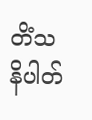တိံသနိပါတ်